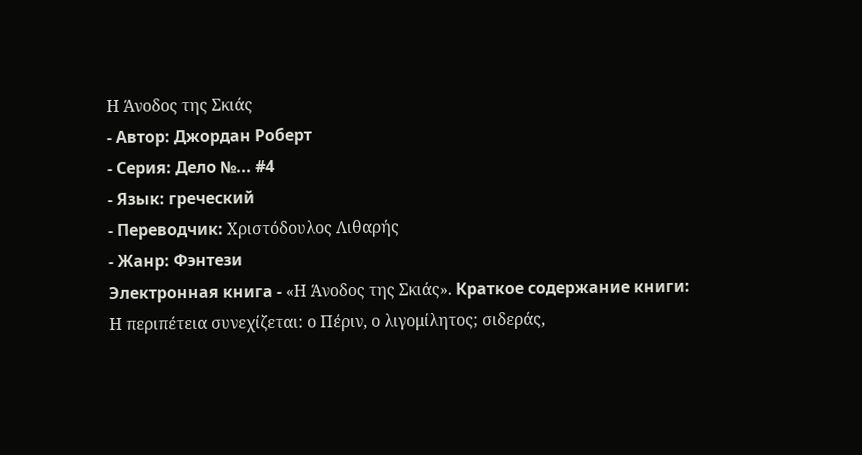Η Άνοδος της Σκιάς
- Автор: Джордан Роберт
- Серия: Дело №... #4
- Язык: греческий
- Переводчик: Χριστόδουλος Λιθαρής
- Жанр: Фэнтези
Электронная книга - «Η Άνοδος της Σκιάς». Краткое содержание книги:
Η περιπέτεια συνεχίζεται: ο Πέριν, ο λιγομίλητος; σιδεράς,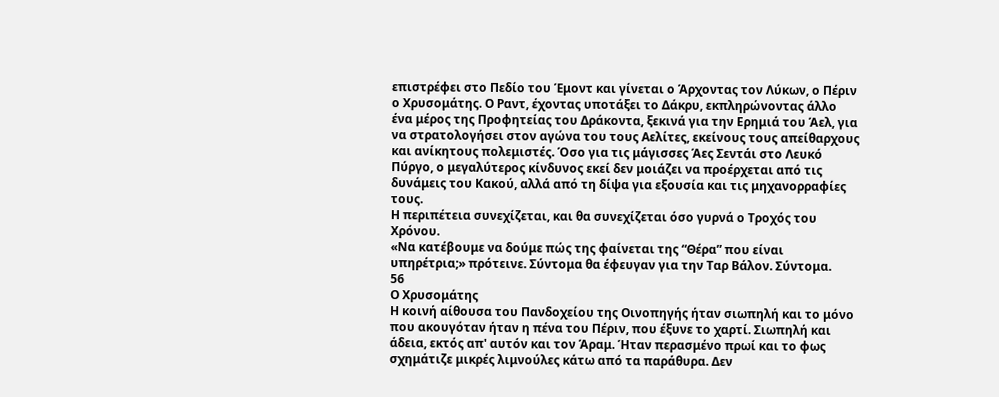επιστρέφει στο Πεδίο του Έμοντ και γίνεται ο Άρχοντας τον Λύκων, ο Πέριν ο Χρυσομάτης. Ο Ραντ, έχοντας υποτάξει το Δάκρυ, εκπληρώνοντας άλλο ένα μέρος της Προφητείας του Δράκοντα, ξεκινά για την Ερημιά του Άελ, για να στρατολογήσει στον αγώνα του τους Αελίτες, εκείνους τους απείθαρχους και ανίκητους πολεμιστές. Όσο για τις μάγισσες Άες Σεντάι στο Λευκό Πύργο, ο μεγαλύτερος κίνδυνος εκεί δεν μοιάζει να προέρχεται από τις δυνάμεις του Κακού, αλλά από τη δίψα για εξουσία και τις μηχανορραφίες τους.
Η περιπέτεια συνεχίζεται, και θα συνεχίζεται όσο γυρνά ο Τροχός του Χρόνου.
«Να κατέβουμε να δούμε πώς της φαίνεται της “Θέρα” που είναι υπηρέτρια;» πρότεινε. Σύντομα θα έφευγαν για την Ταρ Βάλον. Σύντομα.
56
Ο Χρυσομάτης
Η κοινή αίθουσα του Πανδοχείου της Οινοπηγής ήταν σιωπηλή και το μόνο που ακουγόταν ήταν η πένα του Πέριν, που έξυνε το χαρτί. Σιωπηλή και άδεια, εκτός απ' αυτόν και τον Άραμ. Ήταν περασμένο πρωί και το φως σχημάτιζε μικρές λιμνούλες κάτω από τα παράθυρα. Δεν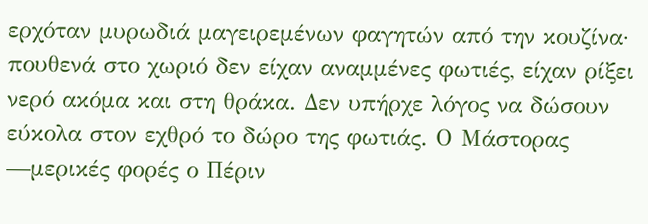ερχόταν μυρωδιά μαγειρεμένων φαγητών από την κουζίνα· πουθενά στο χωριό δεν είχαν αναμμένες φωτιές, είχαν ρίξει νερό ακόμα και στη θράκα. Δεν υπήρχε λόγος να δώσουν εύκολα στον εχθρό το δώρο της φωτιάς. Ο Μάστορας —μερικές φορές ο Πέριν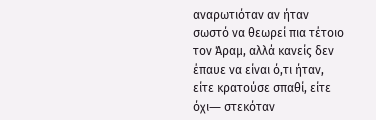αναρωτιόταν αν ήταν σωστό να θεωρεί πια τέτοιο τον Άραμ, αλλά κανείς δεν έπαυε να είναι ό,τι ήταν, είτε κρατούσε σπαθί, είτε όχι― στεκόταν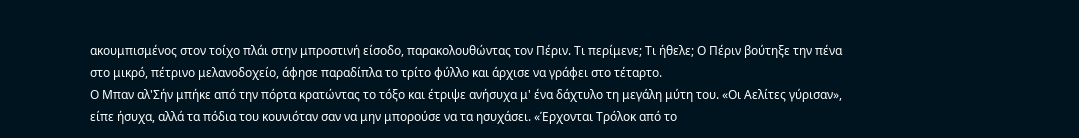ακουμπισμένος στον τοίχο πλάι στην μπροστινή είσοδο, παρακολουθώντας τον Πέριν. Τι περίμενε; Τι ήθελε; Ο Πέριν βούτηξε την πένα στο μικρό, πέτρινο μελανοδοχείο, άφησε παραδίπλα το τρίτο φύλλο και άρχισε να γράφει στο τέταρτο.
Ο Μπαν αλ'Σήν μπήκε από την πόρτα κρατώντας το τόξο και έτριψε ανήσυχα μ' ένα δάχτυλο τη μεγάλη μύτη του. «Οι Αελίτες γύρισαν», είπε ήσυχα, αλλά τα πόδια του κουνιόταν σαν να μην μπορούσε να τα ησυχάσει. «Έρχονται Τρόλοκ από το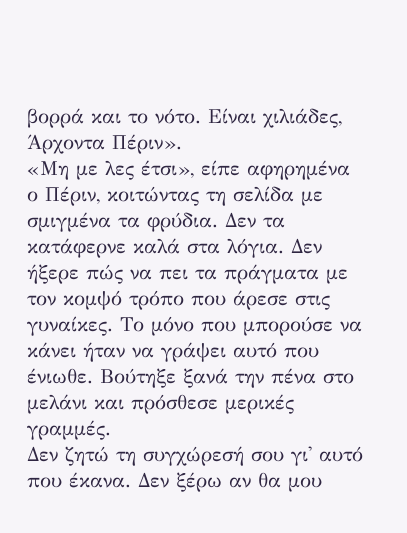βορρά και το νότο. Είναι χιλιάδες, Άρχοντα Πέριν».
«Μη με λες έτσι», είπε αφηρημένα ο Πέριν, κοιτώντας τη σελίδα με σμιγμένα τα φρύδια. Δεν τα κατάφερνε καλά στα λόγια. Δεν ήξερε πώς να πει τα πράγματα με τον κομψό τρόπο που άρεσε στις γυναίκες. Το μόνο που μπορούσε να κάνει ήταν να γράψει αυτό που ένιωθε. Βούτηξε ξανά την πένα στο μελάνι και πρόσθεσε μερικές γραμμές.
Δεν ζητώ τη συγχώρεσή σου γι' αυτό που έκανα. Δεν ξέρω αν θα μου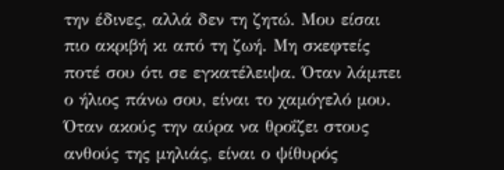την έδινες, αλλά δεν τη ζητώ. Μου είσαι πιο ακριβή κι από τη ζωή. Μη σκεφτείς ποτέ σου ότι σε εγκατέλειψα. Όταν λάμπει ο ήλιος πάνω σου, είναι το χαμόγελό μου. Όταν ακούς την αύρα να θροΐζει στους ανθούς της μηλιάς, είναι ο ψίθυρός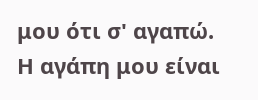μου ότι σ' αγαπώ. Η αγάπη μου είναι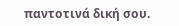παντοτινά δική σου.